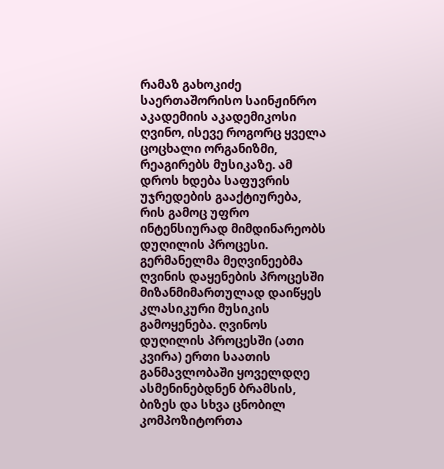რამაზ გახოკიძე
საერთაშორისო საინჟინრო აკადემიის აკადემიკოსი
ღვინო, ისევე როგორც ყველა ცოცხალი ორგანიზმი, რეაგირებს მუსიკაზე. ამ დროს ხდება საფუვრის უჯრედების გააქტიურება, რის გამოც უფრო ინტენსიურად მიმდინარეობს დუღილის პროცესი. გერმანელმა მეღვინეებმა ღვინის დაყენების პროცესში მიზანმიმართულად დაიწყეს კლასიკური მუსიკის გამოყენება. ღვინოს დუღილის პროცესში (ათი კვირა) ერთი საათის განმავლობაში ყოველდღე ასმენინებდნენ ბრამსის, ბიზეს და სხვა ცნობილ კომპოზიტორთა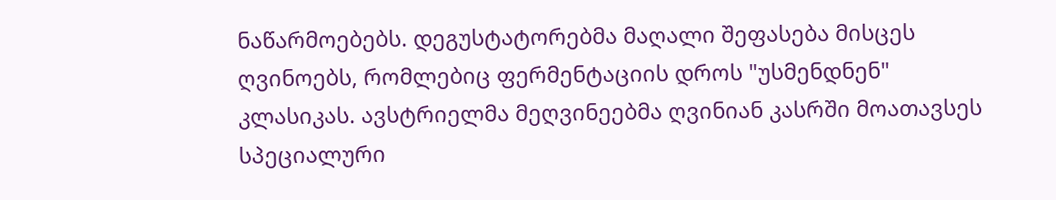ნაწარმოებებს. დეგუსტატორებმა მაღალი შეფასება მისცეს ღვინოებს, რომლებიც ფერმენტაციის დროს "უსმენდნენ" კლასიკას. ავსტრიელმა მეღვინეებმა ღვინიან კასრში მოათავსეს სპეციალური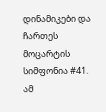დინამიკები და ჩართეს მოცარტის სიმფონია #41. ამ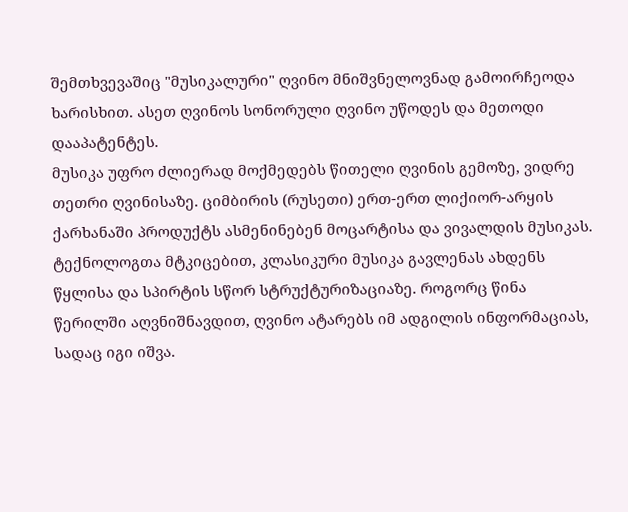შემთხვევაშიც "მუსიკალური" ღვინო მნიშვნელოვნად გამოირჩეოდა ხარისხით. ასეთ ღვინოს სონორული ღვინო უწოდეს და მეთოდი დააპატენტეს.
მუსიკა უფრო ძლიერად მოქმედებს წითელი ღვინის გემოზე, ვიდრე თეთრი ღვინისაზე. ციმბირის (რუსეთი) ერთ-ერთ ლიქიორ-არყის ქარხანაში პროდუქტს ასმენინებენ მოცარტისა და ვივალდის მუსიკას. ტექნოლოგთა მტკიცებით, კლასიკური მუსიკა გავლენას ახდენს წყლისა და სპირტის სწორ სტრუქტურიზაციაზე. როგორც წინა წერილში აღვნიშნავდით, ღვინო ატარებს იმ ადგილის ინფორმაციას, სადაც იგი იშვა.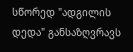სწორედ "ადგილის დედა" განსაზღვრავს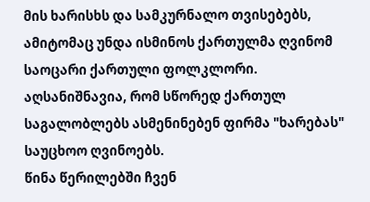მის ხარისხს და სამკურნალო თვისებებს, ამიტომაც უნდა ისმინოს ქართულმა ღვინომ საოცარი ქართული ფოლკლორი. აღსანიშნავია, რომ სწორედ ქართულ საგალობლებს ასმენინებენ ფირმა "ხარებას" საუცხოო ღვინოებს.
წინა წერილებში ჩვენ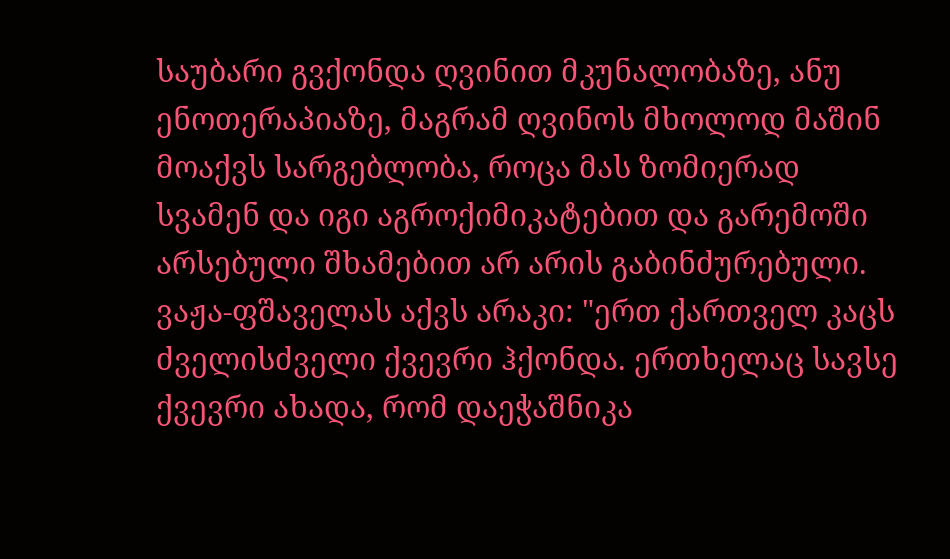საუბარი გვქონდა ღვინით მკუნალობაზე, ანუ ენოთერაპიაზე, მაგრამ ღვინოს მხოლოდ მაშინ მოაქვს სარგებლობა, როცა მას ზომიერად სვამენ და იგი აგროქიმიკატებით და გარემოში არსებული შხამებით არ არის გაბინძურებული.
ვაჟა-ფშაველას აქვს არაკი: "ერთ ქართველ კაცს ძველისძველი ქვევრი ჰქონდა. ერთხელაც სავსე ქვევრი ახადა, რომ დაეჭაშნიკა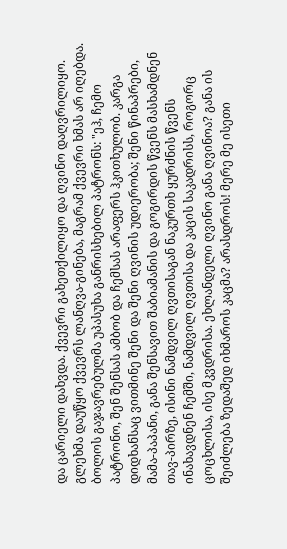და ცარიელი დახვდა. ქვევრი გახეთქილიყო და ღვინო დაღვრილიყო. გლეხმა დაუწყო ქვევრს ლანღვა-გინება, მაგრამ ქვევრი ხმას არ იღებდა. ბოლოს გაჯავრებულმა უპასუხა განრისხებილ პატრონს: "ეჰ, ჩემო პატრონო, შენ შენსას ამბობ და ჩემსას არაფერს ჰკითხულობ. კარგა დიდხანსაც ვითმინე შენი და შენი ღვინის უდიერობა; შენი წინაპრები, მამა-პაპანი, განა შენსავით შაბიამანის და გოგირდის წვენს მასხამდნენ თავ-პირზე, ისინი ნამდვილ ღვთისაგან ნაკურთხ ყურძნის წვენს ინახავდნენ ჩემში, ნამდვილ ღვთისა და კაცის საკადრისს, როგორც ცოცხლისა, ისე მკვდრისა. ეხლანდელი ღვინო განა ღვინოა? განა ის შეიძლება ზედაშედ იხმაროს კაცმა? არასდროს! მერე მე ისეთი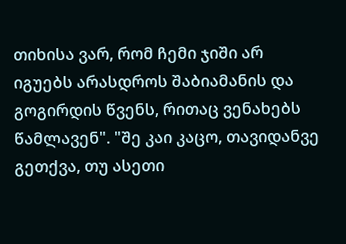თიხისა ვარ, რომ ჩემი ჯიში არ იგუებს არასდროს შაბიამანის და გოგირდის წვენს, რითაც ვენახებს წამლავენ". "შე კაი კაცო, თავიდანვე გეთქვა, თუ ასეთი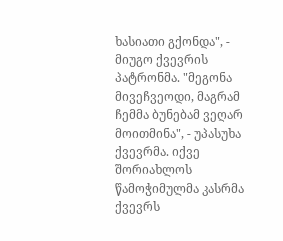ხასიათი გქონდა", - მიუგო ქვევრის პატრონმა. "მეგონა მივეჩვეოდი, მაგრამ ჩემმა ბუნებამ ვეღარ მოითმინა", - უპასუხა ქვევრმა. იქვე შორიახლოს წამოჭიმულმა კასრმა ქვევრს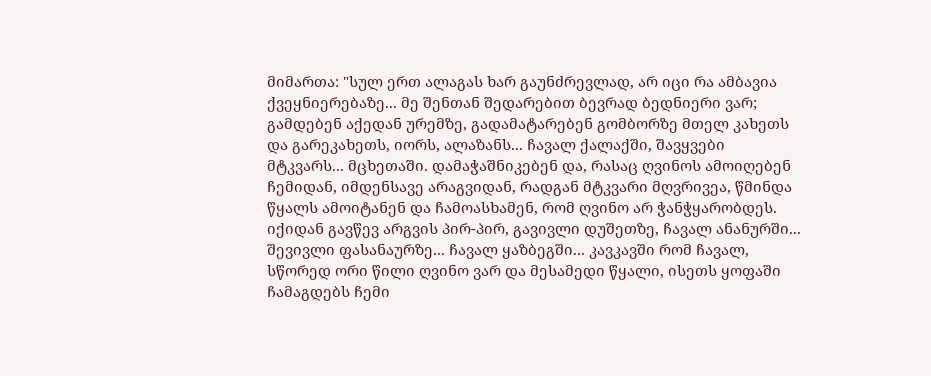მიმართა: "სულ ერთ ალაგას ხარ გაუნძრევლად, არ იცი რა ამბავია ქვეყნიერებაზე... მე შენთან შედარებით ბევრად ბედნიერი ვარ; გამდებენ აქედან ურემზე, გადამატარებენ გომბორზე მთელ კახეთს და გარეკახეთს, იორს, ალაზანს... ჩავალ ქალაქში, შავყვები მტკვარს... მცხეთაში. დამაჭაშნიკებენ და, რასაც ღვინოს ამოიღებენ ჩემიდან, იმდენსავე არაგვიდან, რადგან მტკვარი მღვრივეა, წმინდა წყალს ამოიტანენ და ჩამოასხამენ, რომ ღვინო არ ჭანჭყარობდეს. იქიდან გავწევ არგვის პირ-პირ, გავივლი დუშეთზე, ჩავალ ანანურში... შევივლი ფასანაურზე... ჩავალ ყაზბეგში... კავკავში რომ ჩავალ, სწორედ ორი წილი ღვინო ვარ და მესამედი წყალი, ისეთს ყოფაში ჩამაგდებს ჩემი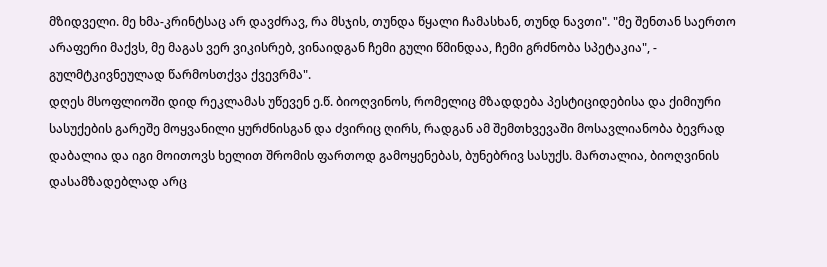მზიდველი. მე ხმა-კრინტსაც არ დავძრავ, რა მსჯის, თუნდა წყალი ჩამასხან, თუნდ ნავთი". "მე შენთან საერთო არაფერი მაქვს, მე მაგას ვერ ვიკისრებ, ვინაიდგან ჩემი გული წმინდაა, ჩემი გრძნობა სპეტაკია", - გულმტკივნეულად წარმოსთქვა ქვევრმა".
დღეს მსოფლიოში დიდ რეკლამას უწევენ ე.წ. ბიოღვინოს, რომელიც მზადდება პესტიციდებისა და ქიმიური სასუქების გარეშე მოყვანილი ყურძნისგან და ძვირიც ღირს, რადგან ამ შემთხვევაში მოსავლიანობა ბევრად დაბალია და იგი მოითოვს ხელით შრომის ფართოდ გამოყენებას, ბუნებრივ სასუქს. მართალია, ბიოღვინის დასამზადებლად არც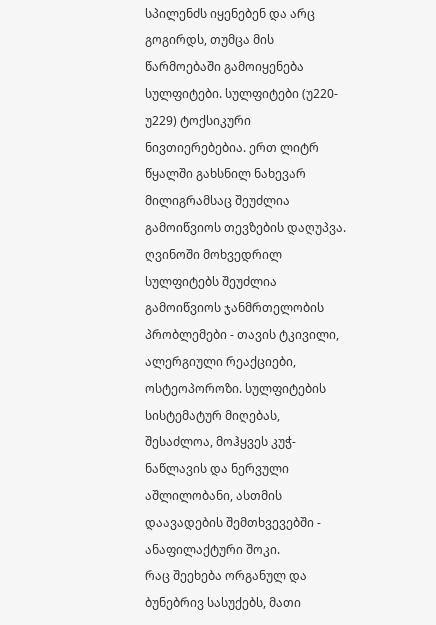სპილენძს იყენებენ და არც გოგირდს, თუმცა მის წარმოებაში გამოიყენება სულფიტები. სულფიტები (უ220-უ229) ტოქსიკური ნივთიერებებია. ერთ ლიტრ წყალში გახსნილ ნახევარ მილიგრამსაც შეუძლია გამოიწვიოს თევზების დაღუპვა. ღვინოში მოხვედრილ სულფიტებს შეუძლია გამოიწვიოს ჯანმრთელობის პრობლემები - თავის ტკივილი, ალერგიული რეაქციები, ოსტეოპოროზი. სულფიტების სისტემატურ მიღებას, შესაძლოა, მოჰყვეს კუჭ-ნაწლავის და ნერვული აშლილობანი, ასთმის დაავადების შემთხვევებში - ანაფილაქტური შოკი.
რაც შეეხება ორგანულ და ბუნებრივ სასუქებს, მათი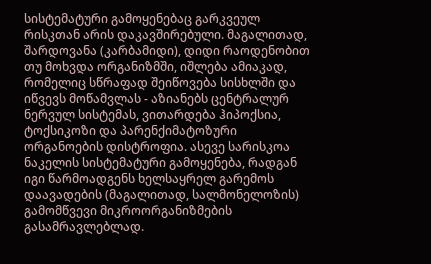სისტემატური გამოყენებაც გარკვეულ რისკთან არის დაკავშირებული. მაგალითად, შარდოვანა (კარბამიდი), დიდი რაოდენობით თუ მოხვდა ორგანიზმში, იშლება ამიაკად, რომელიც სწრაფად შეიწოვება სისხლში და იწვევს მოწამვლას - აზიანებს ცენტრალურ ნერვულ სისტემას, ვითარდება ჰიპოქსია, ტოქსიკოზი და პარენქიმატოზური ორგანოების დისტროფია. ასევე სარისკოა ნაკელის სისტემატური გამოყენება, რადგან იგი წარმოადგენს ხელსაყრელ გარემოს დაავადების (მაგალითად, სალმონელოზის) გამომწვევი მიკროორგანიზმების გასამრავლებლად.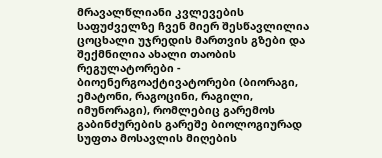მრავალწლიანი კვლევების საფუძველზე ჩვენ მიერ შესწავლილია ცოცხალი უჯრედის მართვის გზები და შექმნილია ახალი თაობის რეგულატორები - ბიოენერგოაქტივატორები (ბიორაგი, ემატონი, რაგოცინი, რაგილი, იმუნორაგი), რომლებიც გარემოს გაბინძურების გარეშე ბიოლოგიურად სუფთა მოსავლის მიღების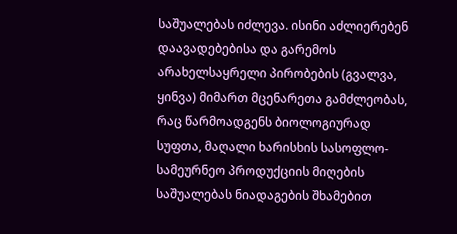საშუალებას იძლევა. ისინი აძლიერებენ დაავადებებისა და გარემოს არახელსაყრელი პირობების (გვალვა, ყინვა) მიმართ მცენარეთა გამძლეობას, რაც წარმოადგენს ბიოლოგიურად სუფთა, მაღალი ხარისხის სასოფლო-სამეურნეო პროდუქციის მიღების საშუალებას ნიადაგების შხამებით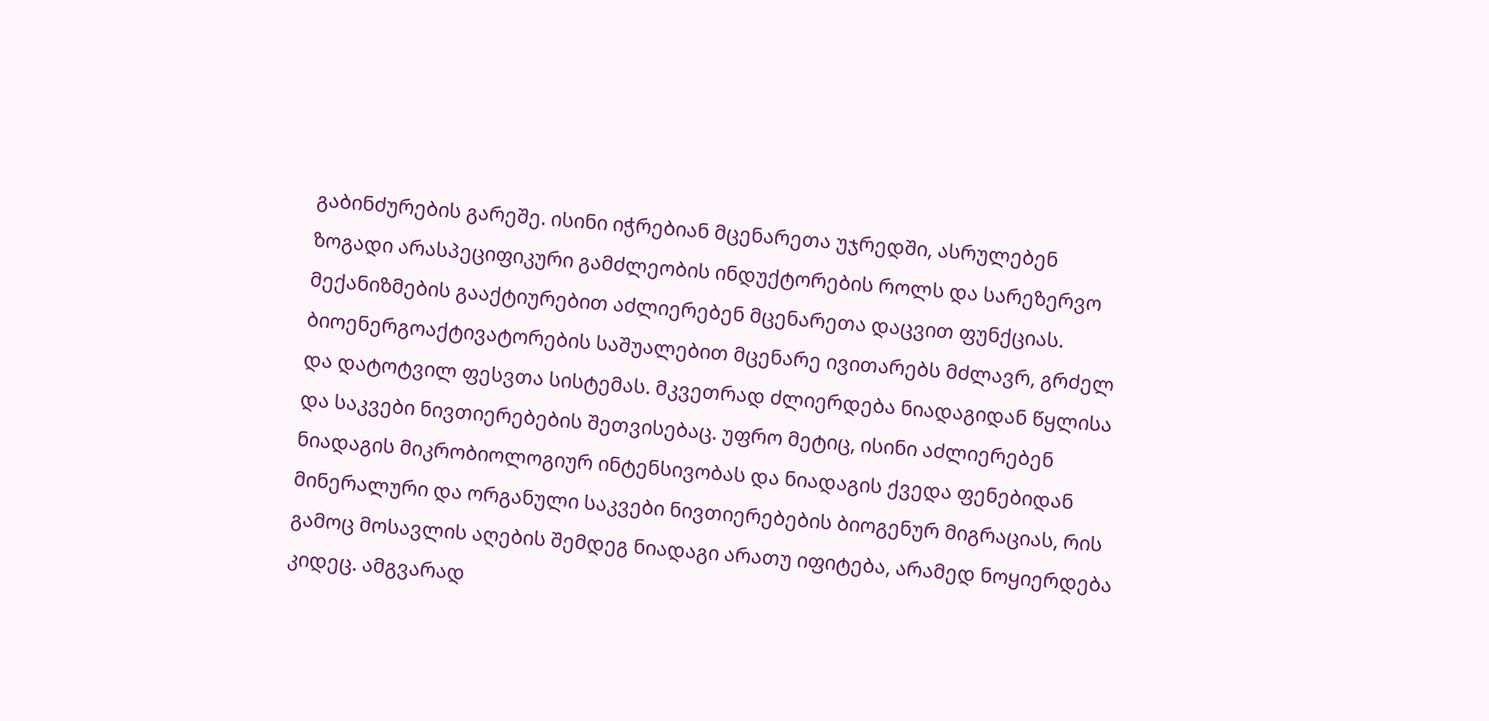გაბინძურების გარეშე. ისინი იჭრებიან მცენარეთა უჯრედში, ასრულებენ ზოგადი არასპეციფიკური გამძლეობის ინდუქტორების როლს და სარეზერვო მექანიზმების გააქტიურებით აძლიერებენ მცენარეთა დაცვით ფუნქციას.
ბიოენერგოაქტივატორების საშუალებით მცენარე ივითარებს მძლავრ, გრძელ და დატოტვილ ფესვთა სისტემას. მკვეთრად ძლიერდება ნიადაგიდან წყლისა და საკვები ნივთიერებების შეთვისებაც. უფრო მეტიც, ისინი აძლიერებენ ნიადაგის მიკრობიოლოგიურ ინტენსივობას და ნიადაგის ქვედა ფენებიდან მინერალური და ორგანული საკვები ნივთიერებების ბიოგენურ მიგრაციას, რის გამოც მოსავლის აღების შემდეგ ნიადაგი არათუ იფიტება, არამედ ნოყიერდება კიდეც. ამგვარად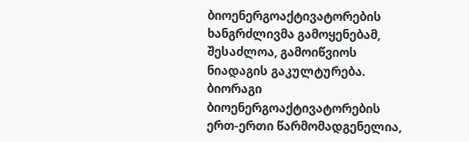ბიოენერგოაქტივატორების ხანგრძლივმა გამოყენებამ, შესაძლოა, გამოიწვიოს ნიადაგის გაკულტურება.
ბიორაგი ბიოენერგოაქტივატორების ერთ-ერთი წარმომადგენელია,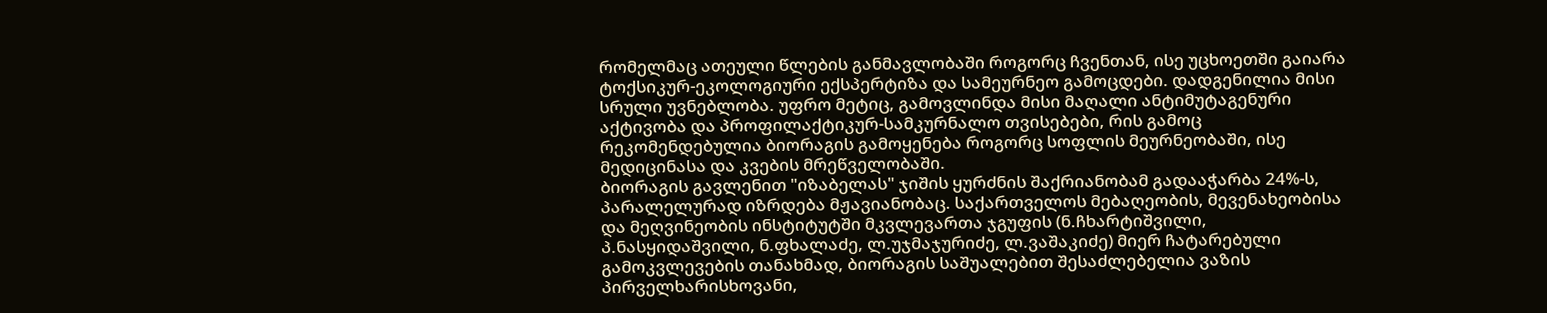რომელმაც ათეული წლების განმავლობაში როგორც ჩვენთან, ისე უცხოეთში გაიარა ტოქსიკურ-ეკოლოგიური ექსპერტიზა და სამეურნეო გამოცდები. დადგენილია მისი სრული უვნებლობა. უფრო მეტიც, გამოვლინდა მისი მაღალი ანტიმუტაგენური აქტივობა და პროფილაქტიკურ-სამკურნალო თვისებები, რის გამოც რეკომენდებულია ბიორაგის გამოყენება როგორც სოფლის მეურნეობაში, ისე მედიცინასა და კვების მრეწველობაში.
ბიორაგის გავლენით "იზაბელას" ჯიშის ყურძნის შაქრიანობამ გადააჭარბა 24%-ს, პარალელურად იზრდება მჟავიანობაც. საქართველოს მებაღეობის, მევენახეობისა და მეღვინეობის ინსტიტუტში მკვლევართა ჯგუფის (ნ.ჩხარტიშვილი, პ.ნასყიდაშვილი, ნ.ფხალაძე, ლ.უჯმაჯურიძე, ლ.ვაშაკიძე) მიერ ჩატარებული გამოკვლევების თანახმად, ბიორაგის საშუალებით შესაძლებელია ვაზის პირველხარისხოვანი,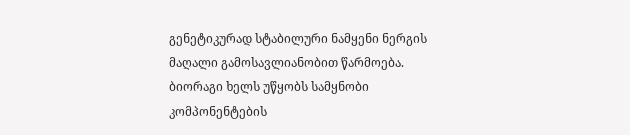გენეტიკურად სტაბილური ნამყენი ნერგის მაღალი გამოსავლიანობით წარმოება. ბიორაგი ხელს უწყობს სამყნობი კომპონენტების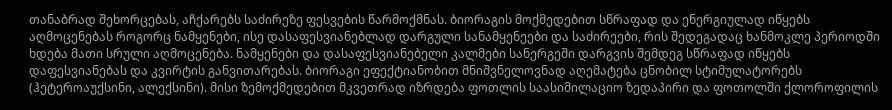თანაბრად შეხორცებას, აჩქარებს საძირეზე ფესვების წარმოქმნას. ბიორაგის მოქმედებით სწრაფად და ენერგიულად იწყებს აღმოცენებას როგორც ნამყენები, ისე დასაფესვიანებლად დარგული სანამყენეები და საძირეები, რის შედეგადაც ხანმოკლე პერიოდში ხდება მათი სრული აღმოცენება. ნამყენები და დასაფესვიანებელი კალმები სანერგეში დარგვის შემდეგ სწრაფად იწყებს დაფესვიანებას და კვირტის განვითარებას. ბიორაგი ეფექტიანობით მნიშვნელოვნად აღემატება ცნობილ სტიმულატორებს (ჰეტეროაუქსინი, ალექსინი). მისი ზემოქმედებით მკვეთრად იზრდება ფოთლის საასიმილაციო ზედაპირი და ფოთოლში ქლოროფილის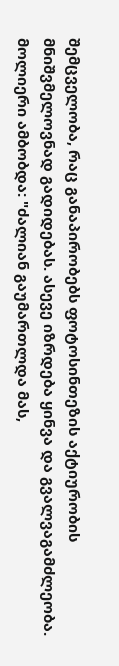შემცველობა, რაც განაპირობებს ფოტოსინთეზის აქტიურობის მნიშვმელოვნად გადიდებას. ასევე იზრდება ყინვა და გვალვაგამძლეობა.
მოლიერი ამბობდა: "ძალიან გაუმართლდა მას,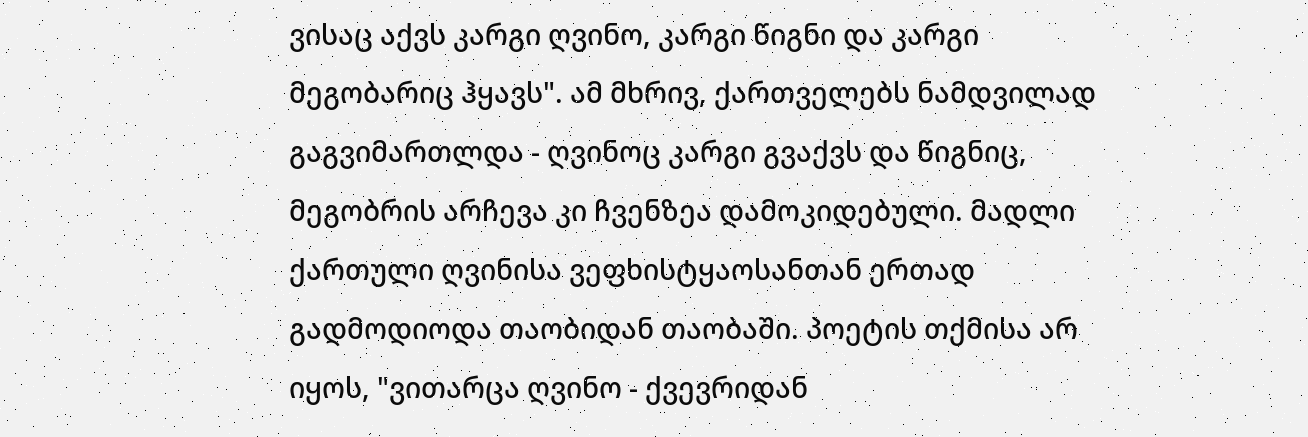ვისაც აქვს კარგი ღვინო, კარგი წიგნი და კარგი მეგობარიც ჰყავს". ამ მხრივ, ქართველებს ნამდვილად გაგვიმართლდა - ღვინოც კარგი გვაქვს და წიგნიც, მეგობრის არჩევა კი ჩვენზეა დამოკიდებული. მადლი ქართული ღვინისა ვეფხისტყაოსანთან ერთად გადმოდიოდა თაობიდან თაობაში. პოეტის თქმისა არ იყოს, "ვითარცა ღვინო - ქვევრიდან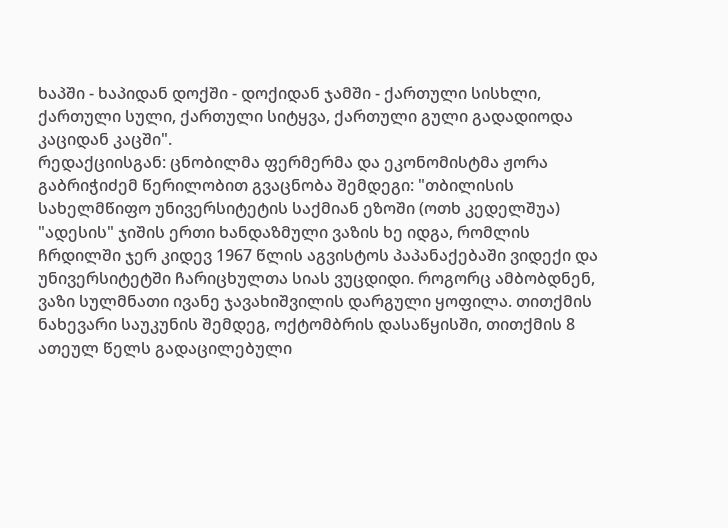ხაპში - ხაპიდან დოქში - დოქიდან ჯამში - ქართული სისხლი, ქართული სული, ქართული სიტყვა, ქართული გული გადადიოდა კაციდან კაცში".
რედაქციისგან: ცნობილმა ფერმერმა და ეკონომისტმა ჟორა გაბრიჭიძემ წერილობით გვაცნობა შემდეგი: "თბილისის სახელმწიფო უნივერსიტეტის საქმიან ეზოში (ოთხ კედელშუა) "ადესის" ჯიშის ერთი ხანდაზმული ვაზის ხე იდგა, რომლის ჩრდილში ჯერ კიდევ 1967 წლის აგვისტოს პაპანაქებაში ვიდექი და უნივერსიტეტში ჩარიცხულთა სიას ვუცდიდი. როგორც ამბობდნენ, ვაზი სულმნათი ივანე ჯავახიშვილის დარგული ყოფილა. თითქმის ნახევარი საუკუნის შემდეგ, ოქტომბრის დასაწყისში, თითქმის 8 ათეულ წელს გადაცილებული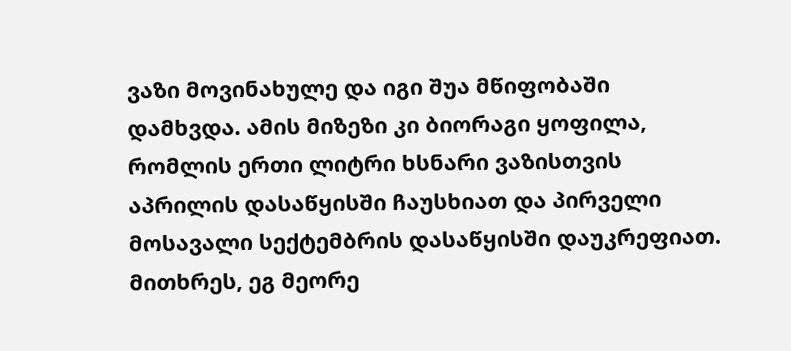ვაზი მოვინახულე და იგი შუა მწიფობაში დამხვდა. ამის მიზეზი კი ბიორაგი ყოფილა, რომლის ერთი ლიტრი ხსნარი ვაზისთვის აპრილის დასაწყისში ჩაუსხიათ და პირველი მოსავალი სექტემბრის დასაწყისში დაუკრეფიათ. მითხრეს, ეგ მეორე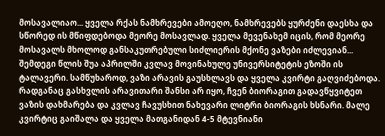მოსავალიაო... ყველა რქას ნამხრევები ამოეღო, ნამხრევებს ყურძენი დაესხა და სწორედ ის მწიფდებოდა მეორე მოსავლად. ყველა მევენახემ იცის, რომ მეორე მოსავალს მხოლოდ განსაკუთრებული სიძლიერის მქონე ვაზები იძლევიან...
შემდეგი წლის შუა აპრილში კვლავ მოვინახულე უნივერსიტეტის ეზოში ის ტალავერი. სამწუხაროდ, ვაზი არავის გაუსხლავს და ყველა კვირტი გაღვიძებოდა. რადგანაც გასხვლის არავითარი შანსი არ იყო, ჩვენ ბიორაგით გადავწყვიტეთ ვაზის დახმარება და კვლავ ჩავუსხით ნახევარი ლიტრი ბიორაგის ხსნარი. მალე კვირტიც გაიშალა და ყველა მათგანიდან 4-5 მტევნიანი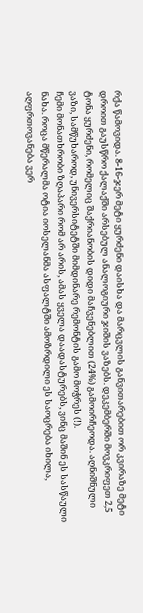რქა წამოვიდა. 8-16-ჯერ მეტი ყურძენი დაისხა და მარცვლის განვითარებით ორ კვირაზე მეტი დროით გაუსწრო ქალაქში არსებულ ანალოგიური ჯიშის ვაზებს. დეკემბერში მოვკრიფეთ 2,5 ტონა ყურძენი, რომელიც შაქრიანობის დიდი მაჩვენებლით (24%) გამოირჩეოდა. აღნიშნული ვაზი, სამწუხაროდ, უნივერსიტეტში მიმდინარე რემონტის გამო მოჭრეს (!).
ჩემი მონათხრობი ზღაპარი რომ არ არის, ამას ყველა დაადასტურებს, ვინც მაშინ ეს სასწაული ნახა. როცა მწერალმა ოტია იოსელანმა ასფალტში ამოზრდილი ეს საოცრება იხილა, აღფრთოვანება ვერ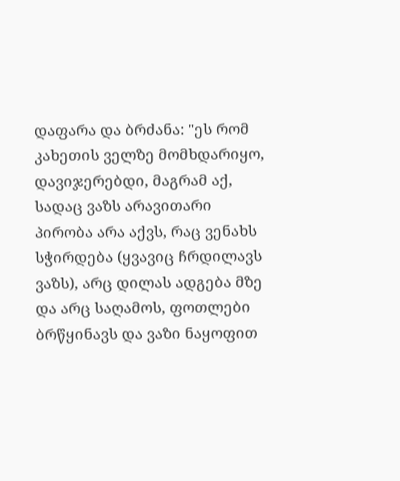დაფარა და ბრძანა: "ეს რომ კახეთის ველზე მომხდარიყო, დავიჯერებდი, მაგრამ აქ, სადაც ვაზს არავითარი პირობა არა აქვს, რაც ვენახს სჭირდება (ყვავიც ჩრდილავს ვაზს), არც დილას ადგება მზე და არც საღამოს, ფოთლები ბრწყინავს და ვაზი ნაყოფით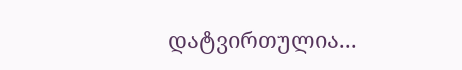დატვირთულია...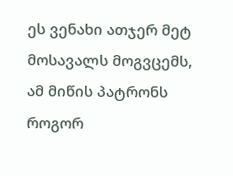ეს ვენახი ათჯერ მეტ მოსავალს მოგვცემს, ამ მიწის პატრონს როგორ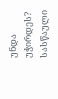უნდა უჭირდეს? სასწაული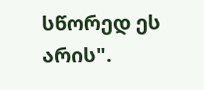სწორედ ეს არის".